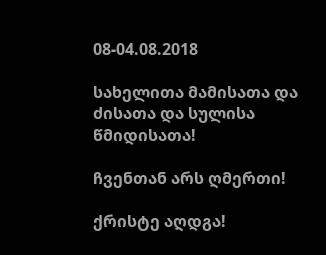08-04.08.2018

სახელითა მამისათა და ძისათა და სულისა წმიდისათა!

ჩვენთან არს ღმერთი!

ქრისტე აღდგა!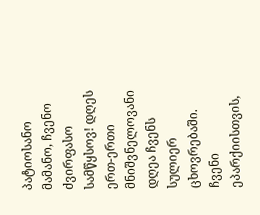პატიოსანო მამანო, ჩვენო ძვირფასო სამწყსოვ! დღეს ერთ-ერთი მნიშვნელოვანი დღეა ჩვენს სულიერ ცხოვრებაში. ჩვენი ეპარქიისთვის,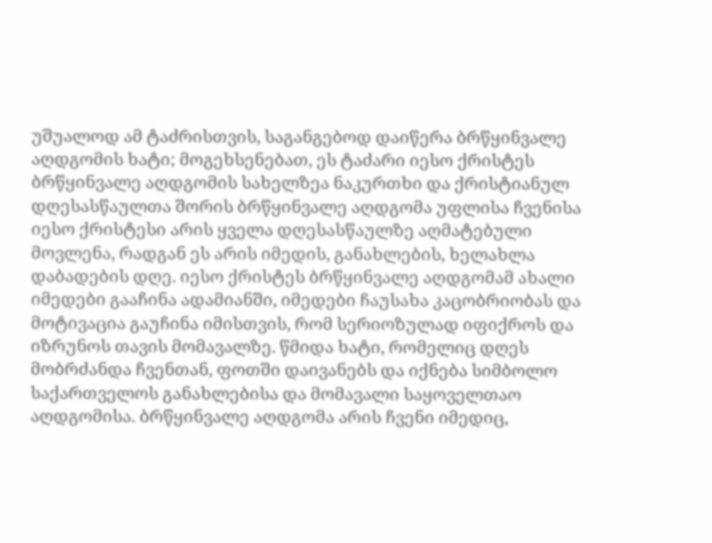უშუალოდ ამ ტაძრისთვის, საგანგებოდ დაიწერა ბრწყინვალე აღდგომის ხატი; მოგეხსენებათ, ეს ტაძარი იესო ქრისტეს ბრწყინვალე აღდგომის სახელზეა ნაკურთხი და ქრისტიანულ დღესასწაულთა შორის ბრწყინვალე აღდგომა უფლისა ჩვენისა იესო ქრისტესი არის ყველა დღესასწაულზე აღმატებული მოვლენა, რადგან ეს არის იმედის, განახლების, ხელახლა დაბადების დღე. იესო ქრისტეს ბრწყინვალე აღდგომამ ახალი იმედები გააჩინა ადამიანში, იმედები ჩაუსახა კაცობრიობას და მოტივაცია გაუჩინა იმისთვის, რომ სერიოზულად იფიქროს და იზრუნოს თავის მომავალზე. წმიდა ხატი, რომელიც დღეს მობრძანდა ჩვენთან, ფოთში დაივანებს და იქნება სიმბოლო საქართველოს განახლებისა და მომავალი საყოველთაო აღდგომისა. ბრწყინვალე აღდგომა არის ჩვენი იმედიც,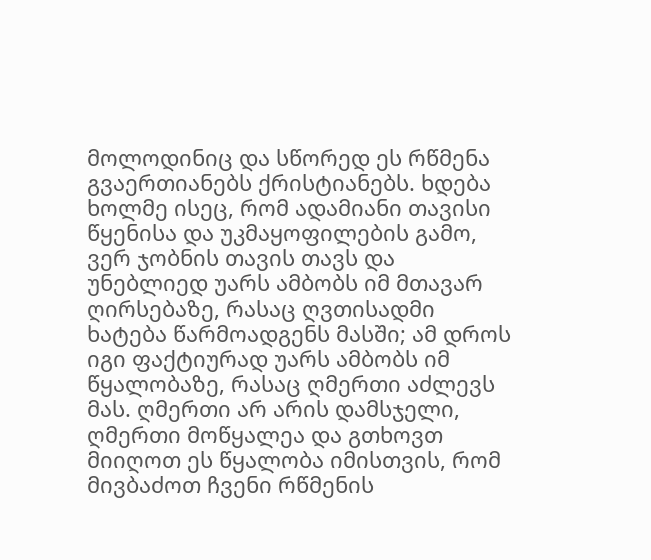მოლოდინიც და სწორედ ეს რწმენა გვაერთიანებს ქრისტიანებს. ხდება ხოლმე ისეც, რომ ადამიანი თავისი წყენისა და უკმაყოფილების გამო, ვერ ჯობნის თავის თავს და უნებლიედ უარს ამბობს იმ მთავარ ღირსებაზე, რასაც ღვთისადმი ხატება წარმოადგენს მასში; ამ დროს იგი ფაქტიურად უარს ამბობს იმ წყალობაზე, რასაც ღმერთი აძლევს მას. ღმერთი არ არის დამსჯელი, ღმერთი მოწყალეა და გთხოვთ მიიღოთ ეს წყალობა იმისთვის, რომ მივბაძოთ ჩვენი რწმენის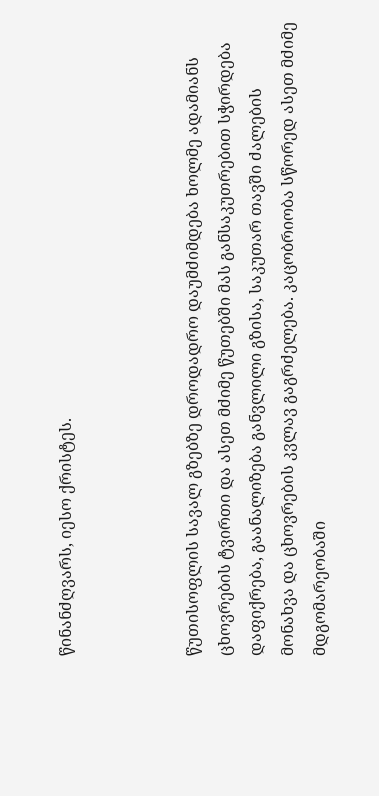წინანძღვარს, იესო ქრისტეს.



წუთისოფლის სავალ გზებზე დროდადრო დაუმძიმდება ხოლმე ადამიანს ცხოვრების ტვირთი და ასეთ მძიმე წუთებში მას განსაკუთრებით სჭირდება დაფიქრება, გაანალიზება განვლილი გზისა, საკუთარ თავში ძალების მონახვა და ცხოვრების კვლავ გაგრძელება. კაცობრიობა სწორედ ასეთ მძიმე მდგომარეობაში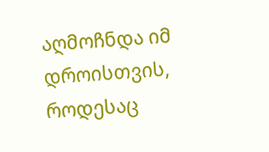აღმოჩნდა იმ დროისთვის, როდესაც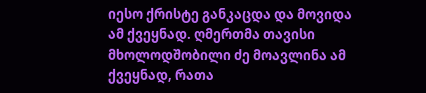იესო ქრისტე განკაცდა და მოვიდა ამ ქვეყნად. ღმერთმა თავისი მხოლოდშობილი ძე მოავლინა ამ ქვეყნად, რათა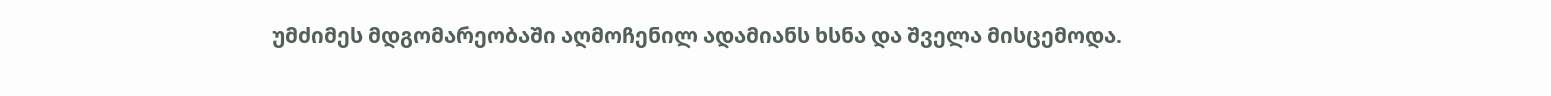უმძიმეს მდგომარეობაში აღმოჩენილ ადამიანს ხსნა და შველა მისცემოდა.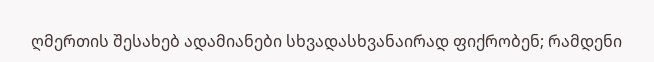ღმერთის შესახებ ადამიანები სხვადასხვანაირად ფიქრობენ; რამდენი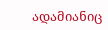ადამიანიც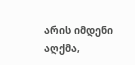არის იმდენი აღქმა,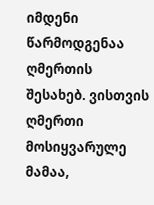იმდენი წარმოდგენაა ღმერთის შესახებ. ვისთვის ღმერთი მოსიყვარულე მამაა,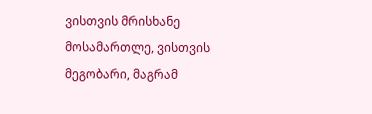ვისთვის მრისხანე მოსამართლე, ვისთვის მეგობარი, მაგრამ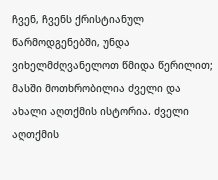ჩვენ, ჩვენს ქრისტიანულ წარმოდგენებში, უნდა ვიხელმძღვანელოთ წმიდა წერილით; მასში მოთხრობილია ძველი და ახალი აღთქმის ისტორია. ძველი აღთქმის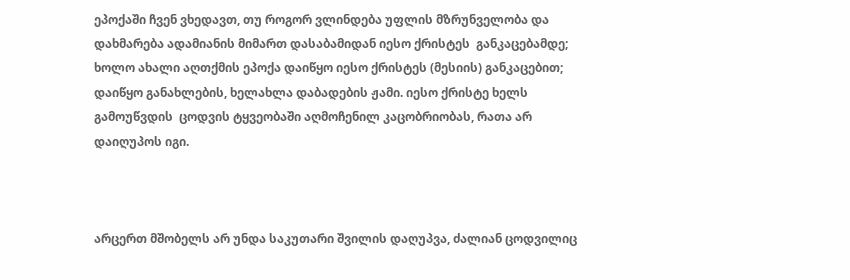ეპოქაში ჩვენ ვხედავთ, თუ როგორ ვლინდება უფლის მზრუნველობა და დახმარება ადამიანის მიმართ დასაბამიდან იესო ქრისტეს  განკაცებამდე; ხოლო ახალი აღთქმის ეპოქა დაიწყო იესო ქრისტეს (მესიის) განკაცებით; დაიწყო განახლების, ხელახლა დაბადების ჟამი. იესო ქრისტე ხელს გამოუწვდის  ცოდვის ტყვეობაში აღმოჩენილ კაცობრიობას, რათა არ დაიღუპოს იგი.



არცერთ მშობელს არ უნდა საკუთარი შვილის დაღუპვა, ძალიან ცოდვილიც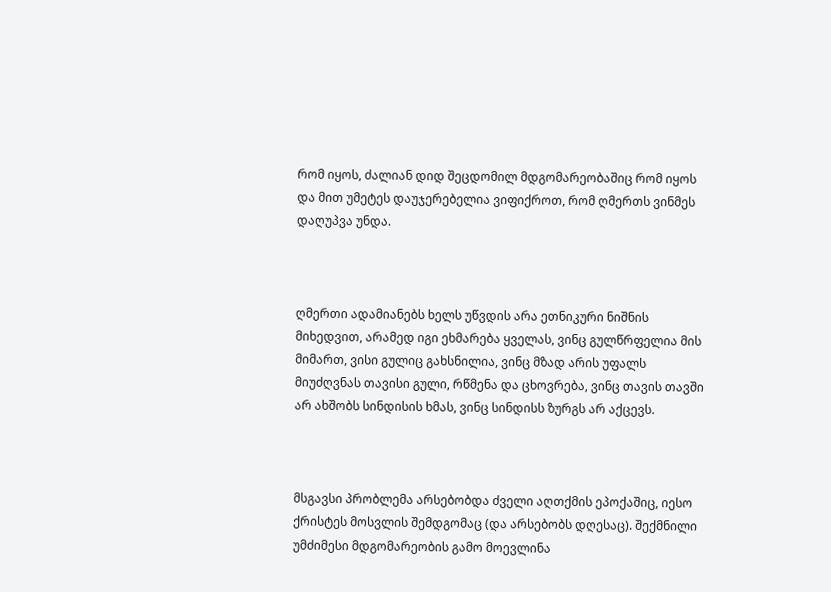რომ იყოს, ძალიან დიდ შეცდომილ მდგომარეობაშიც რომ იყოს და მით უმეტეს დაუჯერებელია ვიფიქროთ, რომ ღმერთს ვინმეს დაღუპვა უნდა.



ღმერთი ადამიანებს ხელს უწვდის არა ეთნიკური ნიშნის მიხედვით, არამედ იგი ეხმარება ყველას, ვინც გულწრფელია მის მიმართ, ვისი გულიც გახსნილია, ვინც მზად არის უფალს მიუძღვნას თავისი გული, რწმენა და ცხოვრება, ვინც თავის თავში არ ახშობს სინდისის ხმას, ვინც სინდისს ზურგს არ აქცევს.



მსგავსი პრობლემა არსებობდა ძველი აღთქმის ეპოქაშიც, იესო ქრისტეს მოსვლის შემდგომაც (და არსებობს დღესაც). შექმნილი უმძიმესი მდგომარეობის გამო მოევლინა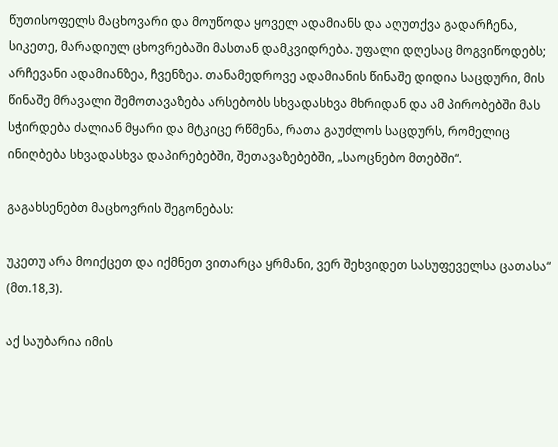წუთისოფელს მაცხოვარი და მოუწოდა ყოველ ადამიანს და აღუთქვა გადარჩენა, სიკეთე, მარადიულ ცხოვრებაში მასთან დამკვიდრება. უფალი დღესაც მოგვიწოდებს; არჩევანი ადამიანზეა, ჩვენზეა. თანამედროვე ადამიანის წინაშე დიდია საცდური, მის წინაშე მრავალი შემოთავაზება არსებობს სხვადასხვა მხრიდან და ამ პირობებში მას სჭირდება ძალიან მყარი და მტკიცე რწმენა, რათა გაუძლოს საცდურს, რომელიც ინიღბება სხვადასხვა დაპირებებში, შეთავაზებებში, „საოცნებო მთებში“.

გაგახსენებთ მაცხოვრის შეგონებას:

უკეთუ არა მოიქცეთ და იქმნეთ ვითარცა ყრმანი, ვერ შეხვიდეთ სასუფეველსა ცათასა“ (მთ.18,3).

აქ საუბარია იმის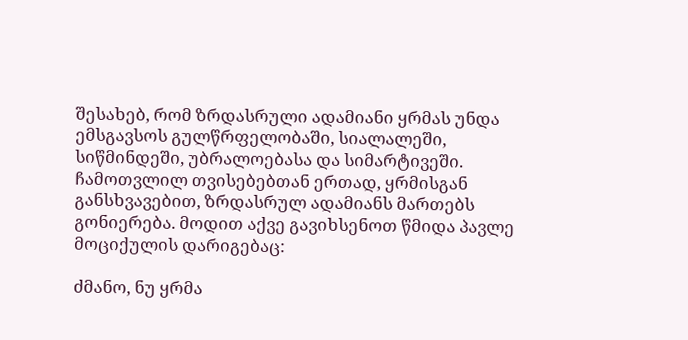შესახებ, რომ ზრდასრული ადამიანი ყრმას უნდა ემსგავსოს გულწრფელობაში, სიალალეში, სიწმინდეში, უბრალოებასა და სიმარტივეში. ჩამოთვლილ თვისებებთან ერთად, ყრმისგან განსხვავებით, ზრდასრულ ადამიანს მართებს გონიერება. მოდით აქვე გავიხსენოთ წმიდა პავლე მოციქულის დარიგებაც:

ძმანო, ნუ ყრმა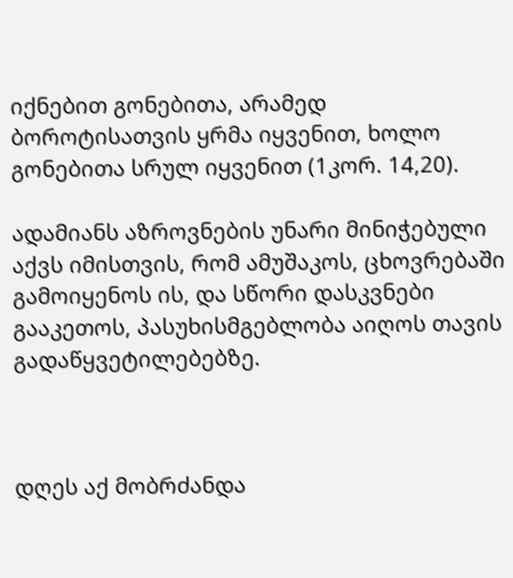იქნებით გონებითა, არამედ ბოროტისათვის ყრმა იყვენით, ხოლო გონებითა სრულ იყვენით (1კორ. 14,20).

ადამიანს აზროვნების უნარი მინიჭებული აქვს იმისთვის, რომ ამუშაკოს, ცხოვრებაში გამოიყენოს ის, და სწორი დასკვნები გააკეთოს, პასუხისმგებლობა აიღოს თავის გადაწყვეტილებებზე.



დღეს აქ მობრძანდა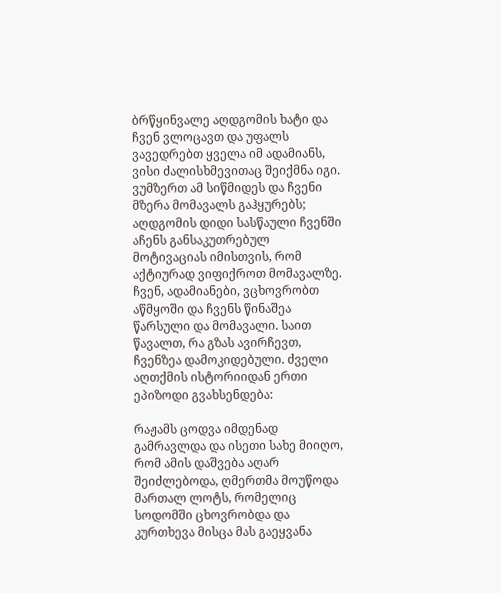ბრწყინვალე აღდგომის ხატი და ჩვენ ვლოცავთ და უფალს ვავედრებთ ყველა იმ ადამიანს, ვისი ძალისხმევითაც შეიქმნა იგი. ვუმზერთ ამ სიწმიდეს და ჩვენი მზერა მომავალს გაჰყურებს; აღდგომის დიდი სასწაული ჩვენში აჩენს განსაკუთრებულ მოტივაციას იმისთვის, რომ აქტიურად ვიფიქროთ მომავალზე. ჩვენ, ადამიანები, ვცხოვრობთ აწმყოში და ჩვენს წინაშეა წარსული და მომავალი. საით წავალთ, რა გზას ავირჩევთ, ჩვენზეა დამოკიდებული. ძველი აღთქმის ისტორიიდან ერთი ეპიზოდი გვახსენდება:

რაჟამს ცოდვა იმდენად გამრავლდა და ისეთი სახე მიიღო, რომ ამის დაშვება აღარ შეიძლებოდა, ღმერთმა მოუწოდა მართალ ლოტს, რომელიც სოდომში ცხოვრობდა და კურთხევა მისცა მას გაეყვანა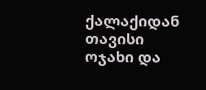ქალაქიდან თავისი ოჯახი და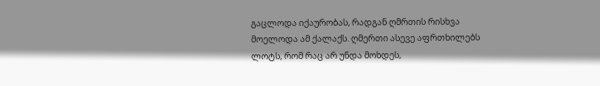გაცლოდა იქაურობას, რადგან ღმრთის რისხვა მოელოდა ამ ქალაქს. ღმერთი ასევე აფრთხილებს ლოტს, რომ რაც არ უნდა მოხდეს,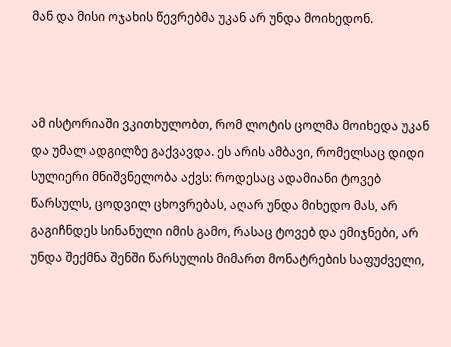მან და მისი ოჯახის წევრებმა უკან არ უნდა მოიხედონ.



ამ ისტორიაში ვკითხულობთ, რომ ლოტის ცოლმა მოიხედა უკან და უმალ ადგილზე გაქვავდა. ეს არის ამბავი, რომელსაც დიდი სულიერი მნიშვნელობა აქვს: როდესაც ადამიანი ტოვებ წარსულს, ცოდვილ ცხოვრებას, აღარ უნდა მიხედო მას, არ გაგიჩნდეს სინანული იმის გამო, რასაც ტოვებ და ემიჯნები, არ უნდა შექმნა შენში წარსულის მიმართ მონატრების საფუძველი,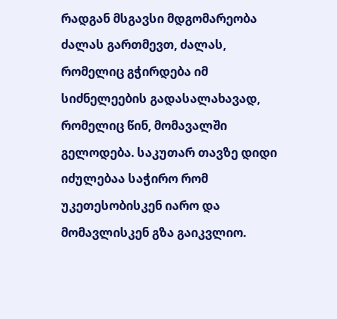რადგან მსგავსი მდგომარეობა ძალას გართმევთ, ძალას, რომელიც გჭირდება იმ სიძნელეების გადასალახავად, რომელიც წინ, მომავალში გელოდება. საკუთარ თავზე დიდი იძულებაა საჭირო რომ უკეთესობისკენ იარო და მომავლისკენ გზა გაიკვლიო.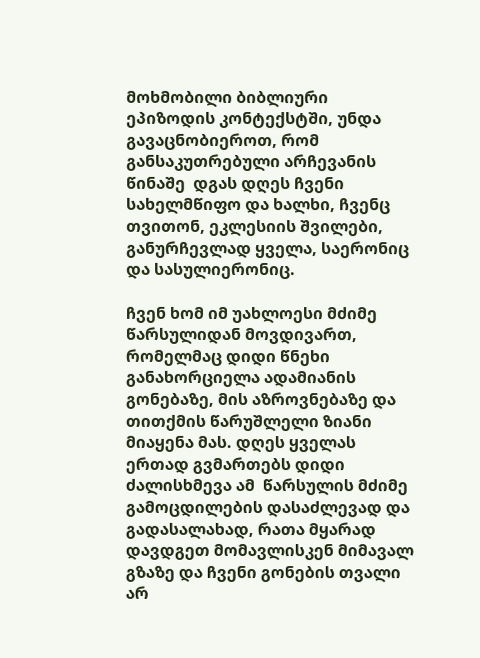მოხმობილი ბიბლიური ეპიზოდის კონტექსტში, უნდა გავაცნობიეროთ, რომ განსაკუთრებული არჩევანის წინაშე  დგას დღეს ჩვენი სახელმწიფო და ხალხი, ჩვენც თვითონ, ეკლესიის შვილები, განურჩევლად ყველა, საერონიც და სასულიერონიც.

ჩვენ ხომ იმ უახლოესი მძიმე წარსულიდან მოვდივართ, რომელმაც დიდი წნეხი განახორციელა ადამიანის გონებაზე, მის აზროვნებაზე და თითქმის წარუშლელი ზიანი მიაყენა მას. დღეს ყველას ერთად გვმართებს დიდი ძალისხმევა ამ  წარსულის მძიმე გამოცდილების დასაძლევად და გადასალახად, რათა მყარად დავდგეთ მომავლისკენ მიმავალ გზაზე და ჩვენი გონების თვალი არ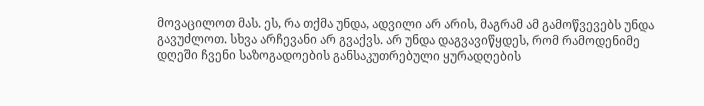მოვაცილოთ მას. ეს, რა თქმა უნდა, ადვილი არ არის, მაგრამ ამ გამოწვევებს უნდა გავუძლოთ. სხვა არჩევანი არ გვაქვს. არ უნდა დაგვავიწყდეს, რომ რამოდენიმე დღეში ჩვენი საზოგადოების განსაკუთრებული ყურადღების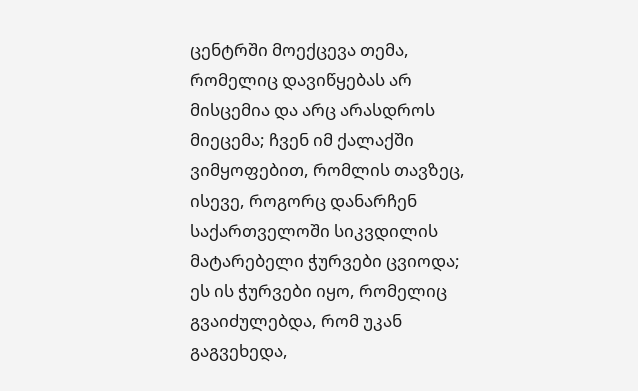ცენტრში მოექცევა თემა, რომელიც დავიწყებას არ მისცემია და არც არასდროს მიეცემა; ჩვენ იმ ქალაქში ვიმყოფებით, რომლის თავზეც, ისევე, როგორც დანარჩენ საქართველოში სიკვდილის მატარებელი ჭურვები ცვიოდა; ეს ის ჭურვები იყო, რომელიც გვაიძულებდა, რომ უკან გაგვეხედა,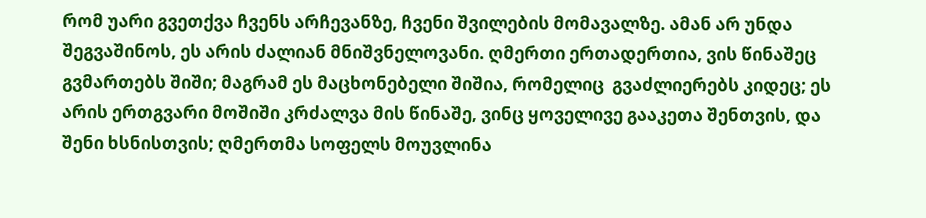რომ უარი გვეთქვა ჩვენს არჩევანზე, ჩვენი შვილების მომავალზე. ამან არ უნდა შეგვაშინოს, ეს არის ძალიან მნიშვნელოვანი. ღმერთი ერთადერთია, ვის წინაშეც გვმართებს შიში; მაგრამ ეს მაცხონებელი შიშია, რომელიც  გვაძლიერებს კიდეც; ეს არის ერთგვარი მოშიში კრძალვა მის წინაშე, ვინც ყოველივე გააკეთა შენთვის, და შენი ხსნისთვის; ღმერთმა სოფელს მოუვლინა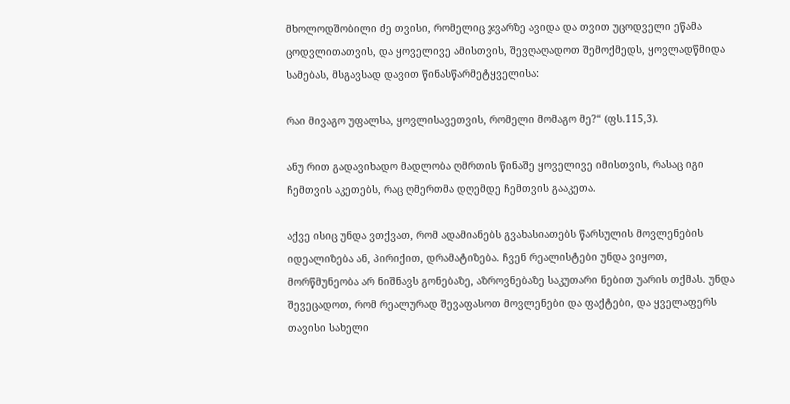მხოლოდშობილი ძე თვისი, რომელიც ჯვარზე ავიდა და თვით უცოდველი ეწამა  ცოდვლითათვის, და ყოველივე ამისთვის, შევღაღადოთ შემოქმედს, ყოვლადწმიდა სამებას, მსგავსად დავით წინასწარმეტყველისა:

რაი მივაგო უფალსა, ყოვლისავეთვის, რომელი მომაგო მე?“ (ფს.115,3).

ანუ რით გადავიხადო მადლობა ღმრთის წინაშე ყოველივე იმისთვის, რასაც იგი ჩემთვის აკეთებს, რაც ღმერთმა დღემდე ჩემთვის გააკეთა.

აქვე ისიც უნდა ვთქვათ, რომ ადამიანებს გვახასიათებს წარსულის მოვლენების იდეალიზება ან, პირიქით, დრამატიზება. ჩვენ რეალისტები უნდა ვიყოთ, მორწმუნეობა არ ნიშნავს გონებაზე, აზროვნებაზე საკუთარი ნებით უარის თქმას. უნდა შევეცადოთ, რომ რეალურად შევაფასოთ მოვლენები და ფაქტები, და ყველაფერს თავისი სახელი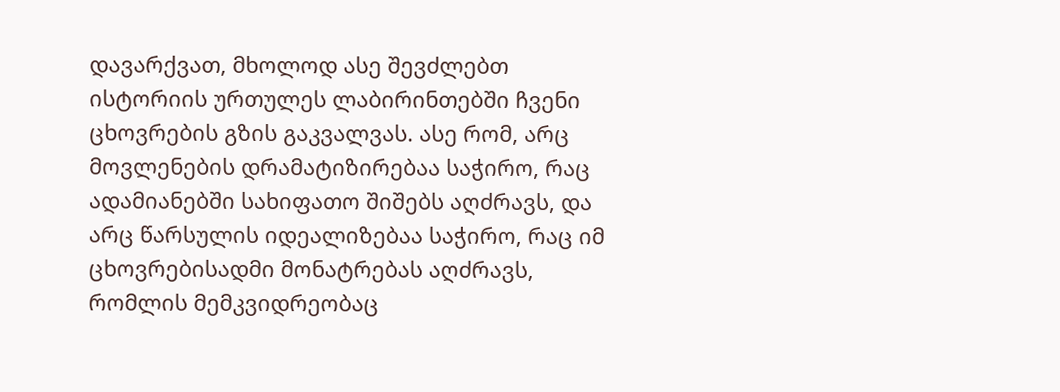დავარქვათ, მხოლოდ ასე შევძლებთ ისტორიის ურთულეს ლაბირინთებში ჩვენი ცხოვრების გზის გაკვალვას. ასე რომ, არც მოვლენების დრამატიზირებაა საჭირო, რაც ადამიანებში სახიფათო შიშებს აღძრავს, და არც წარსულის იდეალიზებაა საჭირო, რაც იმ ცხოვრებისადმი მონატრებას აღძრავს, რომლის მემკვიდრეობაც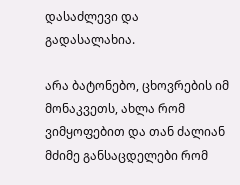დასაძლევი და გადასალახია.

არა ბატონებო, ცხოვრების იმ მონაკვეთს, ახლა რომ ვიმყოფებით და თან ძალიან მძიმე განსაცდელები რომ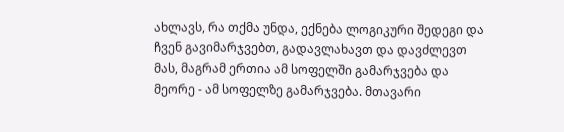ახლავს, რა თქმა უნდა, ექნება ლოგიკური შედეგი და ჩვენ გავიმარჯვებთ, გადავლახავთ და დავძლევთ მას, მაგრამ ერთია ამ სოფელში გამარჯვება და მეორე - ამ სოფელზე გამარჯვება. მთავარი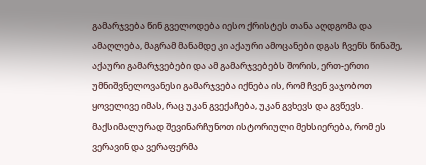გამარჯვება წინ გველოდება იესო ქრისტეს თანა აღდგომა და ამაღლება, მაგრამ მანამდე კი აქაური ამოცანები დგას ჩვენს წინაშე, აქაური გამარჯვებები და ამ გამარჯვებებს შორის, ერთ-ერთი უმნიშვნელოვანესი გამარჯვება იქნება ის, რომ ჩვენ ვაჯობოთ ყოველივე იმას, რაც უკან გვექაჩება, უკან გვხევს და გვწევს. მაქსიმალურად შევინარჩუნოთ ისტორიული მეხსიერება, რომ ეს ვერავინ და ვერაფერმა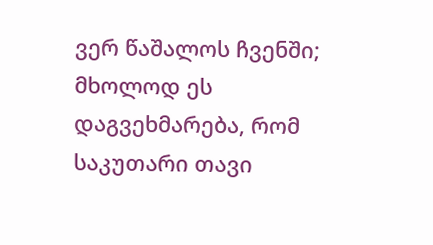ვერ წაშალოს ჩვენში; მხოლოდ ეს დაგვეხმარება, რომ საკუთარი თავი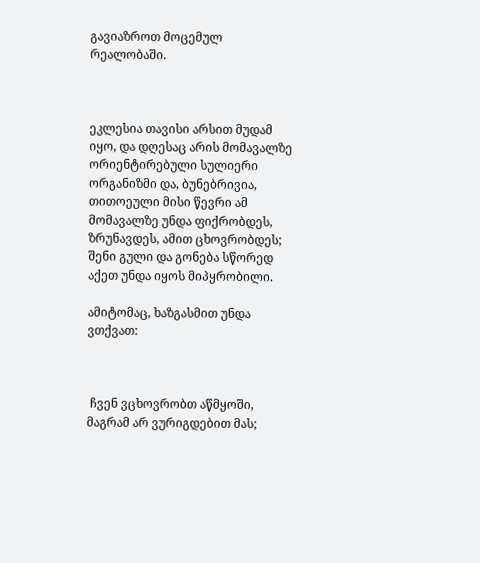გავიაზროთ მოცემულ რეალობაში.



ეკლესია თავისი არსით მუდამ იყო, და დღესაც არის მომავალზე ორიენტირებული სულიერი ორგანიზმი და, ბუნებრივია, თითოეული მისი წევრი ამ მომავალზე უნდა ფიქრობდეს, ზრუნავდეს, ამით ცხოვრობდეს; შენი გული და გონება სწორედ აქეთ უნდა იყოს მიპყრობილი.

ამიტომაც, ხაზგასმით უნდა ვთქვათ:



 ჩვენ ვცხოვრობთ აწმყოში, მაგრამ არ ვურიგდებით მას;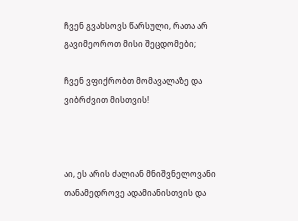ჩვენ გვახსოვს წარსული, რათა არ გავიმეოროთ მისი შეცდომები;

ჩვენ ვფიქრობთ მომავალაზე და ვიბრძვით მისთვის!



აი, ეს არის ძალიან მნიშვნელოვანი თანამედროვე ადამიანისთვის და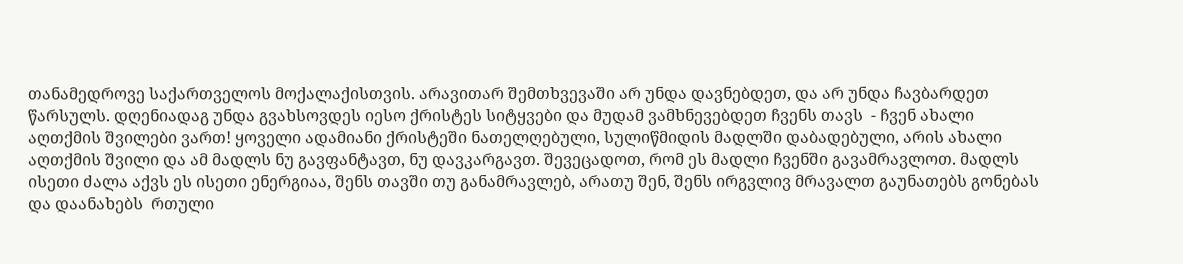თანამედროვე საქართველოს მოქალაქისთვის. არავითარ შემთხვევაში არ უნდა დავნებდეთ, და არ უნდა ჩავბარდეთ წარსულს. დღენიადაგ უნდა გვახსოვდეს იესო ქრისტეს სიტყვები და მუდამ ვამხნევებდეთ ჩვენს თავს  - ჩვენ ახალი აღთქმის შვილები ვართ! ყოველი ადამიანი ქრისტეში ნათელღებული, სულიწმიდის მადლში დაბადებული, არის ახალი აღთქმის შვილი და ამ მადლს ნუ გავფანტავთ, ნუ დავკარგავთ. შევეცადოთ, რომ ეს მადლი ჩვენში გავამრავლოთ. მადლს ისეთი ძალა აქვს ეს ისეთი ენერგიაა, შენს თავში თუ განამრავლებ, არათუ შენ, შენს ირგვლივ მრავალთ გაუნათებს გონებას და დაანახებს  რთული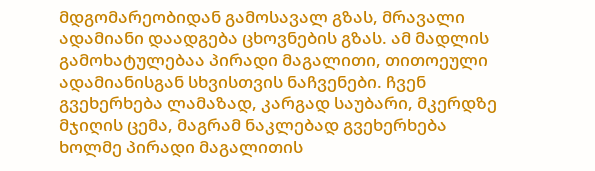მდგომარეობიდან გამოსავალ გზას, მრავალი ადამიანი დაადგება ცხოვნების გზას. ამ მადლის გამოხატულებაა პირადი მაგალითი, თითოეული ადამიანისგან სხვისთვის ნაჩვენები. ჩვენ გვეხერხება ლამაზად, კარგად საუბარი, მკერდზე მჯიღის ცემა, მაგრამ ნაკლებად გვეხერხება ხოლმე პირადი მაგალითის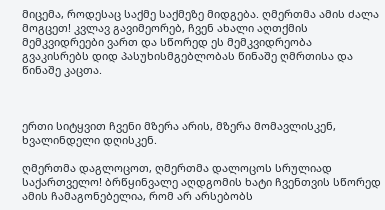მიცემა, როდესაც საქმე საქმეზე მიდგება. ღმერთმა ამის ძალა მოგცეთ! კვლავ გავიმეორებ, ჩვენ ახალი აღთქმის მემკვიდრეები ვართ და სწორედ ეს მემკვიდრეობა გვაკისრებს დიდ პასუხისმგებლობას წინაშე ღმრთისა და წინაშე კაცთა.



ერთი სიტყვით ჩვენი მზერა არის, მზერა მომავლისკენ, ხვალინდელი დღისკენ.

ღმერთმა დაგლოცოთ, ღმერთმა დალოცოს სრულიად საქართველო! ბრწყინვალე აღდგომის ხატი ჩვენთვის სწორედ ამის ჩამაგონებელია, რომ არ არსებობს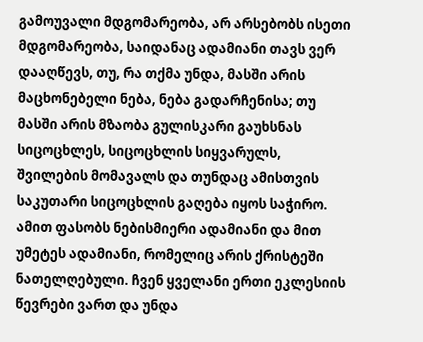გამოუვალი მდგომარეობა, არ არსებობს ისეთი მდგომარეობა, საიდანაც ადამიანი თავს ვერ დააღწევს, თუ, რა თქმა უნდა, მასში არის მაცხონებელი ნება, ნება გადარჩენისა; თუ მასში არის მზაობა გულისკარი გაუხსნას სიცოცხლეს, სიცოცხლის სიყვარულს, შვილების მომავალს და თუნდაც ამისთვის საკუთარი სიცოცხლის გაღება იყოს საჭირო. ამით ფასობს ნებისმიერი ადამიანი და მით უმეტეს ადამიანი, რომელიც არის ქრისტეში ნათელღებული. ჩვენ ყველანი ერთი ეკლესიის წევრები ვართ და უნდა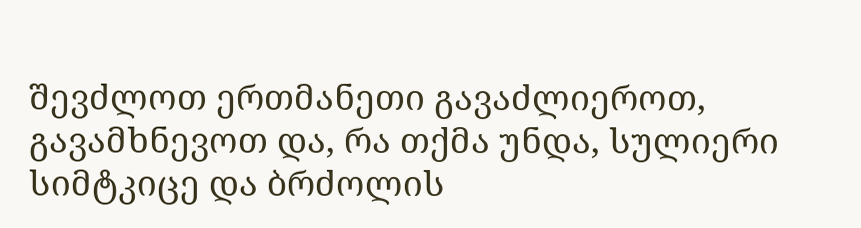შევძლოთ ერთმანეთი გავაძლიეროთ, გავამხნევოთ და, რა თქმა უნდა, სულიერი სიმტკიცე და ბრძოლის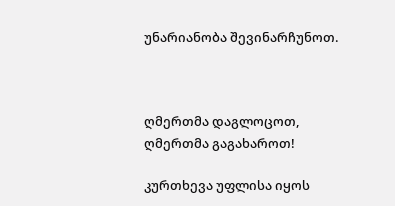უნარიანობა შევინარჩუნოთ.



ღმერთმა დაგლოცოთ, ღმერთმა გაგახაროთ!

კურთხევა უფლისა იყოს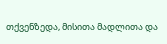თქვენზედა, მისითა მადლითა და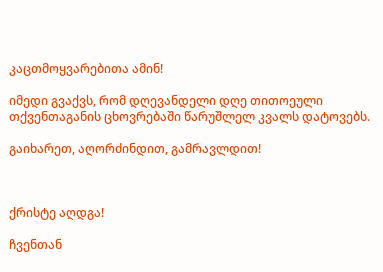კაცთმოყვარებითა ამინ!

იმედი გვაქვს, რომ დღევანდელი დღე თითოეული თქვენთაგანის ცხოვრებაში წარუშლელ კვალს დატოვებს.

გაიხარეთ, აღორძინდით, გამრავლდით!



ქრისტე აღდგა!

ჩვენთან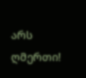არს ღმერთი!